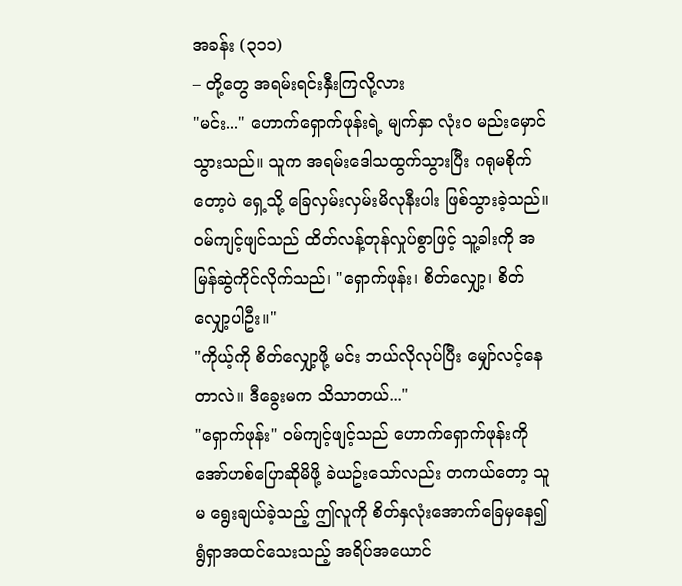အခန်း (၃၁၁)
– တို့တွေ အရမ်းရင်းနှီးကြလို့လား
"မင်း..." ဟောက်ရှောက်ဖုန်းရဲ့ မျက်နှာ လုံးဝ မည်းမှောင်သွားသည်။ သူက အရမ်းဒေါသထွက်သွားပြီး ဂရုမစိုက်တော့ပဲ ရှေ့သို့ ခြေလှမ်းလှမ်းမိလုနီးပါး ဖြစ်သွားခဲ့သည်။
ဝမ်ကျင့်ဖျင်သည် ထိတ်လန့်တုန်လှုပ်စွာဖြင့် သူ့ခါးကို အမြန်ဆွဲကိုင်လိုက်သည်၊ "ရှောက်ဖုန်း၊ စိတ်လျှော့၊ စိတ်လျှော့ပါဦး။"
"ကိုယ့်ကို စိတ်လျှော့ဖို့ မင်း ဘယ်လိုလုပ်ပြီး မျှော်လင့်နေတာလဲ။ ဒီခွေးမက သိသာတယ်..."
"ရှောက်ဖုန်း" ဝမ်ကျင့်ဖျင့်သည် ဟောက်ရှောက်ဖုန်းကို အော်ဟစ်ပြောဆိုမိဖို့ ခဲယဥ်းသော်လည်း တကယ်တော့ သူမ ရွေးချယ်ခဲ့သည့် ဤလူကို စိတ်နှလုံးအောက်ခြေမှနေ၍ ရွံရှာအထင်သေးသည့် အရိပ်အယောင်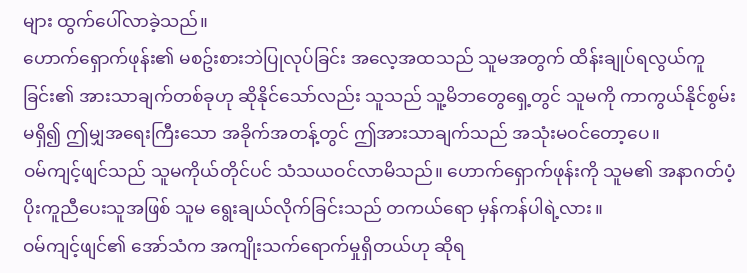များ ထွက်ပေါ်လာခဲ့သည်။
ဟောက်ရှောက်ဖုန်း၏ မစဥ်းစားဘဲပြုလုပ်ခြင်း အလေ့အထသည် သူမအတွက် ထိန်းချုပ်ရလွယ်ကူခြင်း၏ အားသာချက်တစ်ခုဟု ဆိုနိုင်သော်လည်း သူသည် သူ့မိဘတွေရှေ့တွင် သူမကို ကာကွယ်နိုင်စွမ်းမရှိ၍ ဤမျှအရေးကြီးသော အခိုက်အတန့်တွင် ဤအားသာချက်သည် အသုံးမဝင်တော့ပေ။
ဝမ်ကျင့်ဖျင်သည် သူမကိုယ်တိုင်ပင် သံသယဝင်လာမိသည်။ ဟောက်ရှောက်ဖုန်းကို သူမ၏ အနာဂတ်ပံ့ပိုးကူညီပေးသူအဖြစ် သူမ ရွေးချယ်လိုက်ခြင်းသည် တကယ်ရော မှန်ကန်ပါရဲ့လား။
ဝမ်ကျင့်ဖျင်၏ အော်သံက အကျိုးသက်ရောက်မှုရှိတယ်ဟု ဆိုရ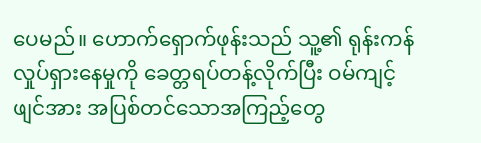ပေမည်။ ဟောက်ရှောက်ဖုန်းသည် သူ့၏ ရုန်းကန်လှုပ်ရှားနေမှုကို ခေတ္တရပ်တန့်လိုက်ပြီး ဝမ်ကျင့်ဖျင်အား အပြစ်တင်သောအကြည့်တွေ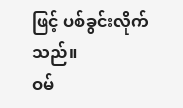ဖြင့် ပစ်ခွင်းလိုက်သည်။
ဝမ်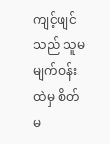ကျင့်ဖျင်သည် သူမမျက်ဝန်းထဲမှ စိတ်မ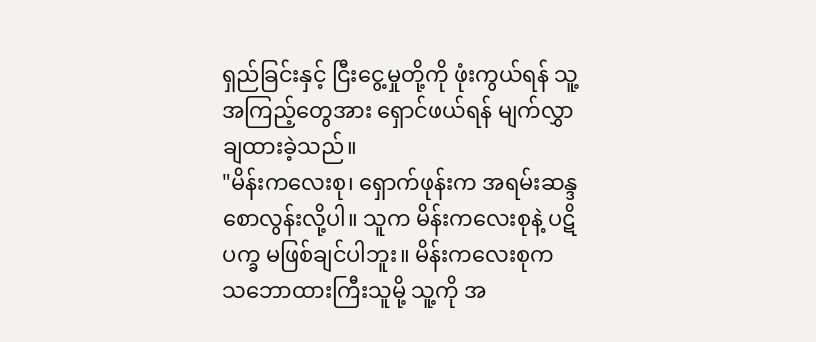ရှည်ခြင်းနှင့် ငြီးငွေ့မှုတို့ကို ဖုံးကွယ်ရန် သူ့အကြည့်တွေအား ရှောင်ဖယ်ရန် မျက်လွှာချထားခဲ့သည်။
"မိန်းကလေးစု၊ ရှောက်ဖုန်းက အရမ်းဆန္ဒစောလွန်းလို့ပါ။ သူက မိန်းကလေးစုနဲ့ ပဋိပက္ခ မဖြစ်ချင်ပါဘူး။ မိန်းကလေးစုက သဘောထားကြီးသူမို့ သူ့ကို အ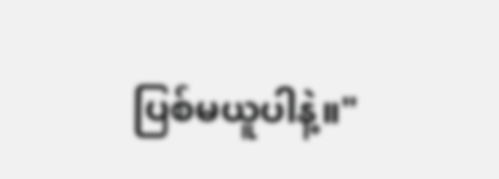ပြစ်မယူပါနဲ့။"